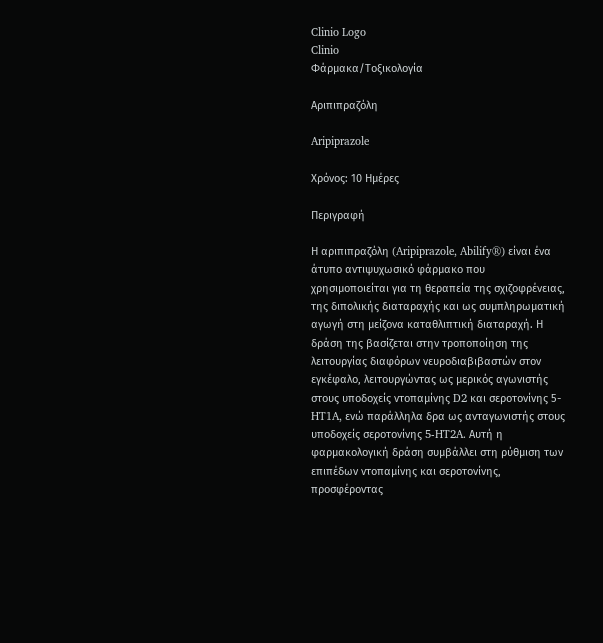Clinio Logo
Clinio
Φάρμακα/Τοξικολογία

Αριπιπραζόλη

Aripiprazole

Χρόνος: 10 Ημέρες

Περιγραφή

Η αριπιπραζόλη (Aripiprazole, Abilify®) είναι ένα άτυπο αντιψυχωσικό φάρμακο που χρησιμοποιείται για τη θεραπεία της σχιζοφρένειας, της διπολικής διαταραχής και ως συμπληρωματική αγωγή στη μείζονα καταθλιπτική διαταραχή. Η δράση της βασίζεται στην τροποποίηση της λειτουργίας διαφόρων νευροδιαβιβαστών στον εγκέφαλο, λειτουργώντας ως μερικός αγωνιστής στους υποδοχείς ντοπαμίνης D2 και σεροτονίνης 5-HT1A, ενώ παράλληλα δρα ως ανταγωνιστής στους υποδοχείς σεροτονίνης 5-HT2A. Αυτή η φαρμακολογική δράση συμβάλλει στη ρύθμιση των επιπέδων ντοπαμίνης και σεροτονίνης, προσφέροντας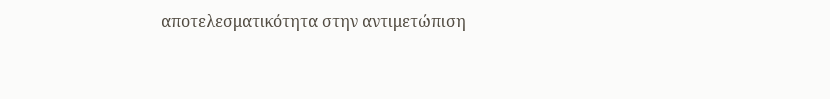αποτελεσματικότητα στην αντιμετώπιση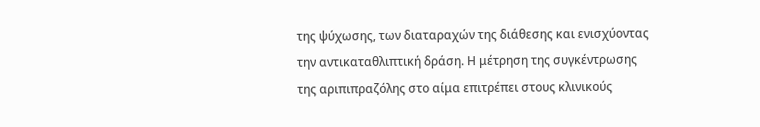της ψύχωσης, των διαταραχών της διάθεσης και ενισχύοντας την αντικαταθλιπτική δράση. Η μέτρηση της συγκέντρωσης της αριπιπραζόλης στο αίμα επιτρέπει στους κλινικούς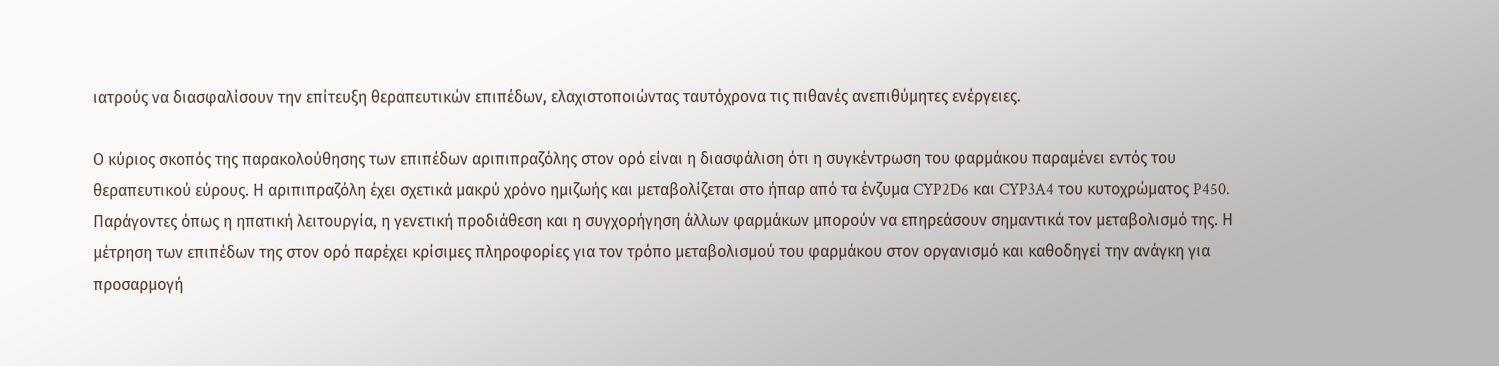ιατρούς να διασφαλίσουν την επίτευξη θεραπευτικών επιπέδων, ελαχιστοποιώντας ταυτόχρονα τις πιθανές ανεπιθύμητες ενέργειες.

Ο κύριος σκοπός της παρακολούθησης των επιπέδων αριπιπραζόλης στον ορό είναι η διασφάλιση ότι η συγκέντρωση του φαρμάκου παραμένει εντός του θεραπευτικού εύρους. Η αριπιπραζόλη έχει σχετικά μακρύ χρόνο ημιζωής και μεταβολίζεται στο ήπαρ από τα ένζυμα CYP2D6 και CYP3A4 του κυτοχρώματος P450. Παράγοντες όπως η ηπατική λειτουργία, η γενετική προδιάθεση και η συγχορήγηση άλλων φαρμάκων μπορούν να επηρεάσουν σημαντικά τον μεταβολισμό της. Η μέτρηση των επιπέδων της στον ορό παρέχει κρίσιμες πληροφορίες για τον τρόπο μεταβολισμού του φαρμάκου στον οργανισμό και καθοδηγεί την ανάγκη για προσαρμογή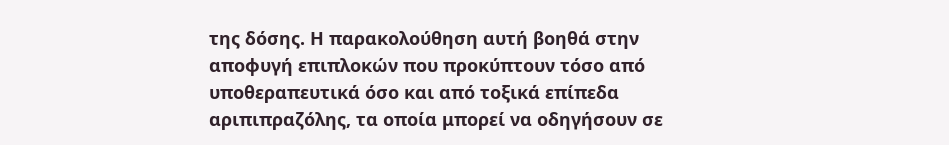της δόσης. Η παρακολούθηση αυτή βοηθά στην αποφυγή επιπλοκών που προκύπτουν τόσο από υποθεραπευτικά όσο και από τοξικά επίπεδα αριπιπραζόλης, τα οποία μπορεί να οδηγήσουν σε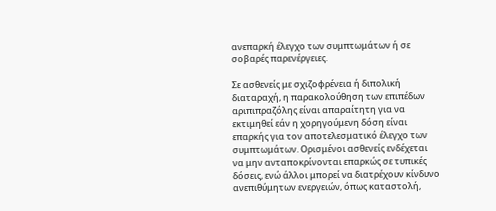ανεπαρκή έλεγχο των συμπτωμάτων ή σε σοβαρές παρενέργειες.

Σε ασθενείς με σχιζοφρένεια ή διπολική διαταραχή, η παρακολούθηση των επιπέδων αριπιπραζόλης είναι απαραίτητη για να εκτιμηθεί εάν η χορηγούμενη δόση είναι επαρκής για τον αποτελεσματικό έλεγχο των συμπτωμάτων. Ορισμένοι ασθενείς ενδέχεται να μην ανταποκρίνονται επαρκώς σε τυπικές δόσεις, ενώ άλλοι μπορεί να διατρέχουν κίνδυνο ανεπιθύμητων ενεργειών, όπως καταστολή,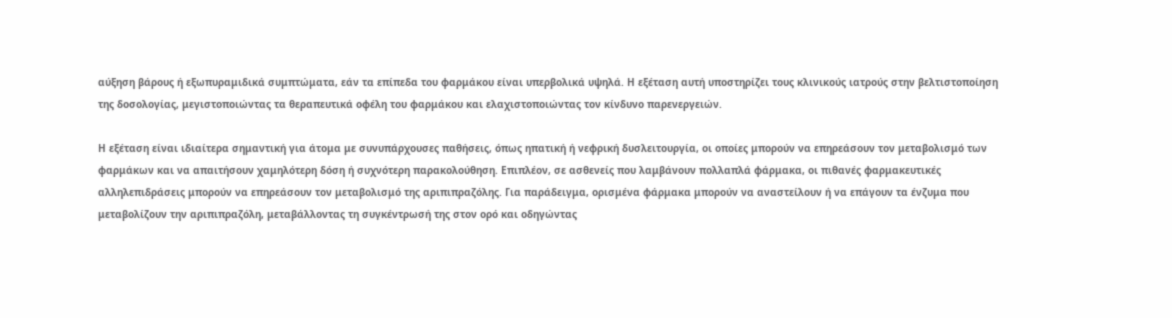αύξηση βάρους ή εξωπυραμιδικά συμπτώματα, εάν τα επίπεδα του φαρμάκου είναι υπερβολικά υψηλά. Η εξέταση αυτή υποστηρίζει τους κλινικούς ιατρούς στην βελτιστοποίηση της δοσολογίας, μεγιστοποιώντας τα θεραπευτικά οφέλη του φαρμάκου και ελαχιστοποιώντας τον κίνδυνο παρενεργειών.

Η εξέταση είναι ιδιαίτερα σημαντική για άτομα με συνυπάρχουσες παθήσεις, όπως ηπατική ή νεφρική δυσλειτουργία, οι οποίες μπορούν να επηρεάσουν τον μεταβολισμό των φαρμάκων και να απαιτήσουν χαμηλότερη δόση ή συχνότερη παρακολούθηση. Επιπλέον, σε ασθενείς που λαμβάνουν πολλαπλά φάρμακα, οι πιθανές φαρμακευτικές αλληλεπιδράσεις μπορούν να επηρεάσουν τον μεταβολισμό της αριπιπραζόλης. Για παράδειγμα, ορισμένα φάρμακα μπορούν να αναστείλουν ή να επάγουν τα ένζυμα που μεταβολίζουν την αριπιπραζόλη, μεταβάλλοντας τη συγκέντρωσή της στον ορό και οδηγώντας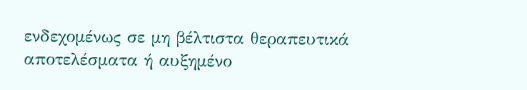ενδεχομένως σε μη βέλτιστα θεραπευτικά αποτελέσματα ή αυξημένο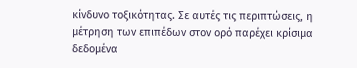κίνδυνο τοξικότητας. Σε αυτές τις περιπτώσεις, η μέτρηση των επιπέδων στον ορό παρέχει κρίσιμα δεδομένα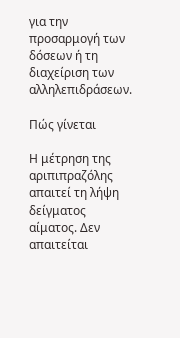για την προσαρμογή των δόσεων ή τη διαχείριση των αλληλεπιδράσεων.

Πώς γίνεται

Η μέτρηση της αριπιπραζόλης απαιτεί τη λήψη δείγματος αίματος. Δεν απαιτείται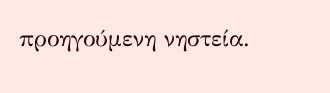προηγούμενη νηστεία.